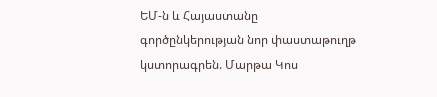ԵՄ-ն և Հայաստանը գործընկերության նոր փաստաթուղթ կստորագրեն. Մարթա Կոս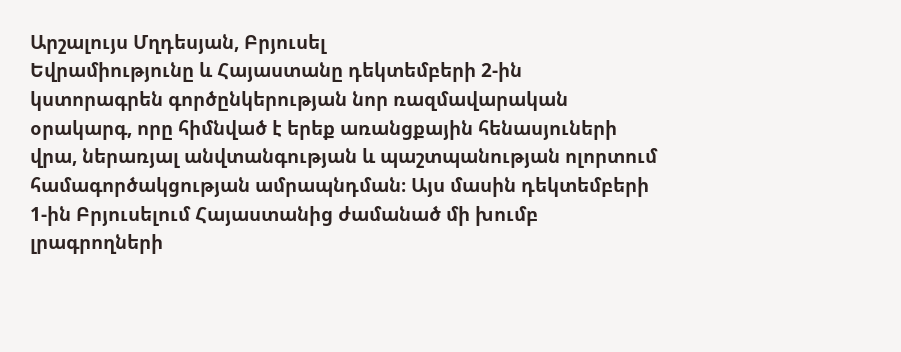Արշալույս Մղդեսյան, Բրյուսել
Եվրամիությունը և Հայաստանը դեկտեմբերի 2-ին կստորագրեն գործընկերության նոր ռազմավարական օրակարգ, որը հիմնված է երեք առանցքային հենասյուների վրա, ներառյալ անվտանգության և պաշտպանության ոլորտում համագործակցության ամրապնդման։ Այս մասին դեկտեմբերի 1-ին Բրյուսելում Հայաստանից ժամանած մի խումբ լրագրողների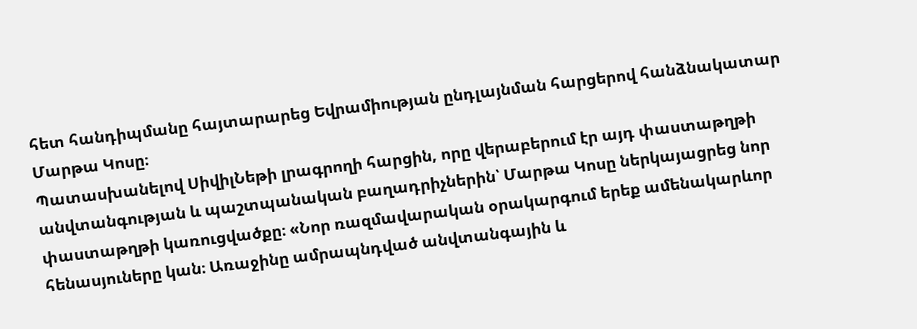հետ հանդիպմանը հայտարարեց Եվրամիության ընդլայնման հարցերով հանձնակատար Մարթա Կոսը։
Պատասխանելով ՍիվիլՆեթի լրագրողի հարցին, որը վերաբերում էր այդ փաստաթղթի անվտանգության և պաշտպանական բաղադրիչներին՝ Մարթա Կոսը ներկայացրեց նոր փաստաթղթի կառուցվածքը։ «Նոր ռազմավարական օրակարգում երեք ամենակարևոր հենասյուները կան։ Առաջինը ամրապնդված անվտանգային և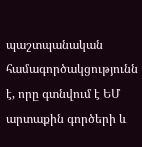պաշտպանական համագործակցությունն է, որը գտնվում է ԵՄ արտաքին գործերի և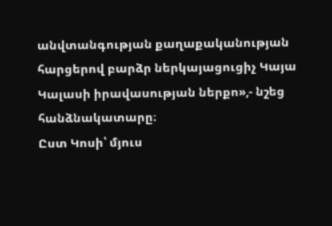անվտանգության քաղաքականության հարցերով բարձր ներկայացուցիչ Կայա Կալասի իրավասության ներքո»,- նշեց հանձնակատարը։
Ըստ Կոսի՝ մյուս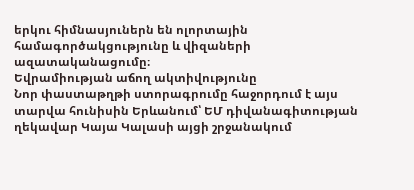երկու հիմնասյուներն են ոլորտային համագործակցությունը և վիզաների ազատականացումը։
Եվրամիության աճող ակտիվությունը
Նոր փաստաթղթի ստորագրումը հաջորդում է այս տարվա հունիսին Երևանում՝ ԵՄ դիվանագիտության ղեկավար Կայա Կալասի այցի շրջանակում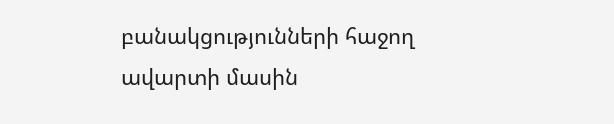բանակցությունների հաջող ավարտի մասին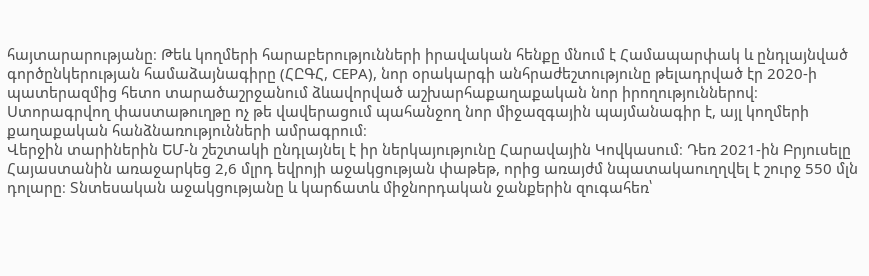հայտարարությանը։ Թեև կողմերի հարաբերությունների իրավական հենքը մնում է Համապարփակ և ընդլայնված գործընկերության համաձայնագիրը (ՀԸԳՀ, CEPA), նոր օրակարգի անհրաժեշտությունը թելադրված էր 2020-ի պատերազմից հետո տարածաշրջանում ձևավորված աշխարհաքաղաքական նոր իրողություններով։
Ստորագրվող փաստաթուղթը ոչ թե վավերացում պահանջող նոր միջազգային պայմանագիր է, այլ կողմերի քաղաքական հանձնառությունների ամրագրում։
Վերջին տարիներին ԵՄ-ն շեշտակի ընդլայնել է իր ներկայությունը Հարավային Կովկասում։ Դեռ 2021-ին Բրյուսելը Հայաստանին առաջարկեց 2,6 մլրդ եվրոյի աջակցության փաթեթ, որից առայժմ նպատակաուղղվել է շուրջ 550 մլն դոլարը։ Տնտեսական աջակցությանը և կարճատև միջնորդական ջանքերին զուգահեռ՝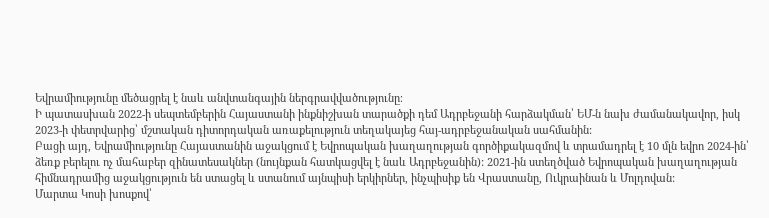Եվրամիությունը մեծացրել է նաև անվտանգային ներգրավվածությունը։
Ի պատասխան 2022-ի սեպտեմբերին Հայաստանի ինքնիշխան տարածքի դեմ Ադրբեջանի հարձակման՝ ԵՄ-ն նախ ժամանակավոր, իսկ 2023-ի փետրվարից՝ մշտական դիտորդական առաքելություն տեղակայեց հայ-ադրբեջանական սահմանին:
Բացի այդ, Եվրամիությունը Հայաստանին աջակցում է Եվրոպական խաղաղության գործիքակազմով և տրամադրել է 10 մլն եվրո 2024-ին՝ ձեռք բերելու ոչ մահաբեր զինատեսակներ (նույնքան հատկացվել է նաև Ադրբեջանին): 2021-ին ստեղծված Եվրոպական խաղաղության հիմնադրամից աջակցություն են ստացել և ստանում այնպիսի երկիրներ, ինչպիսիք են Վրաստանը, Ուկրաինան և Մոլդովան:
Մարտա Կոսի խոսքով՝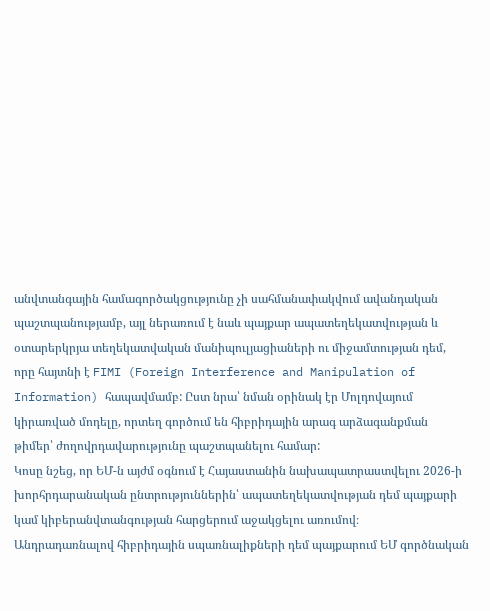անվտանգային համագործակցությունը չի սահմանափակվում ավանդական պաշտպանությամբ, այլ ներառում է նաև պայքար ապատեղեկատվության և օտարերկրյա տեղեկատվական մանիպուլյացիաների ու միջամտության դեմ, որը հայտնի է FIMI (Foreign Interference and Manipulation of Information) հապավմամբ: Ըստ նրա՝ նման օրինակ էր Մոլդովայում կիրառված մոդելը, որտեղ գործում են հիբրիդային արագ արձագանքման թիմեր՝ ժողովրդավարությունը պաշտպանելու համար:
Կոսը նշեց, որ ԵՄ-ն այժմ օգնում է Հայաստանին նախապատրաստվելու 2026-ի խորհրդարանական ընտրություններին՝ ապատեղեկատվության դեմ պայքարի կամ կիբերանվտանգության հարցերում աջակցելու առումով։
Անդրադառնալով հիբրիդային սպառնալիքների դեմ պայքարում ԵՄ գործնական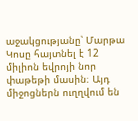աջակցությանը՝ Մարթա Կոսը հայտնել է 12 միլիոն եվրոյի նոր փաթեթի մասին։ Այդ միջոցներն ուղղվում են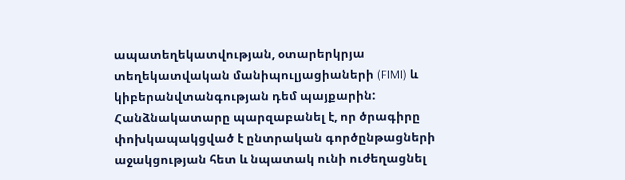ապատեղեկատվության, օտարերկրյա տեղեկատվական մանիպուլյացիաների (FIMI) և կիբերանվտանգության դեմ պայքարին:
Հանձնակատարը պարզաբանել է, որ ծրագիրը փոխկապակցված է ընտրական գործընթացների աջակցության հետ և նպատակ ունի ուժեղացնել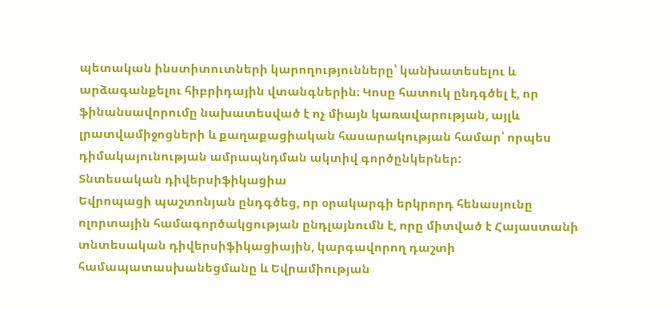պետական ինստիտուտների կարողությունները՝ կանխատեսելու և արձագանքելու հիբրիդային վտանգներին։ Կոսը հատուկ ընդգծել է, որ ֆինանսավորումը նախատեսված է ոչ միայն կառավարության, այլև լրատվամիջոցների և քաղաքացիական հասարակության համար՝ որպես դիմակայունության ամրապնդման ակտիվ գործընկերներ:
Տնտեսական դիվերսիֆիկացիա
Եվրոպացի պաշտոնյան ընդգծեց, որ օրակարգի երկրորդ հենասյունը ոլորտային համագործակցության ընդլայնումն է, որը միտված է Հայաստանի տնտեսական դիվերսիֆիկացիային, կարգավորող դաշտի համապատասխանեցմանը և Եվրամիության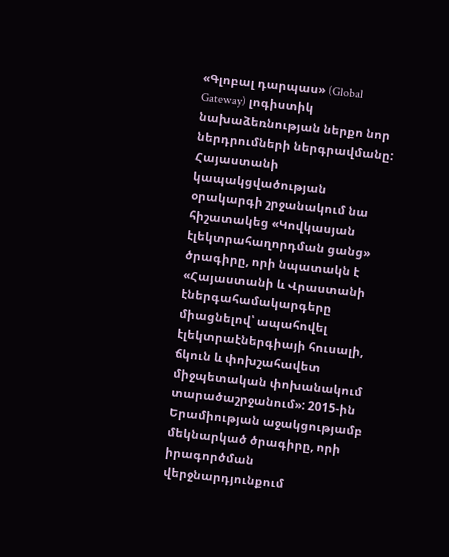«Գլոբալ դարպաս» (Global Gateway) լոգիստիկ նախաձեռնության ներքո նոր ներդրումների ներգրավմանը:
Հայաստանի կապակցվածության օրակարգի շրջանակում նա հիշատակեց «Կովկասյան էլեկտրահաղորդման ցանց» ծրագիրը, որի նպատակն է «Հայաստանի և Վրաստանի էներգահամակարգերը միացնելով՝ ապահովել էլեկտրաէներգիայի հուսալի, ճկուն և փոխշահավետ միջպետական փոխանակում տարածաշրջանում»: 2015-ին Երամիության աջակցությամբ մեկնարկած ծրագիրը, որի իրագործման վերջնարդյունքում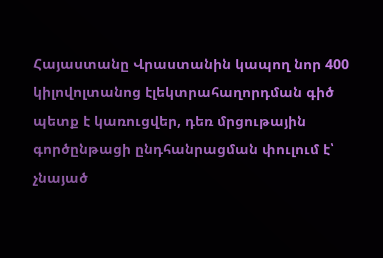Հայաստանը Վրաստանին կապող նոր 400 կիլովոլտանոց էլեկտրահաղորդման գիծ պետք է կառուցվեր, դեռ մրցութային գործընթացի ընդհանրացման փուլում է՝ չնայած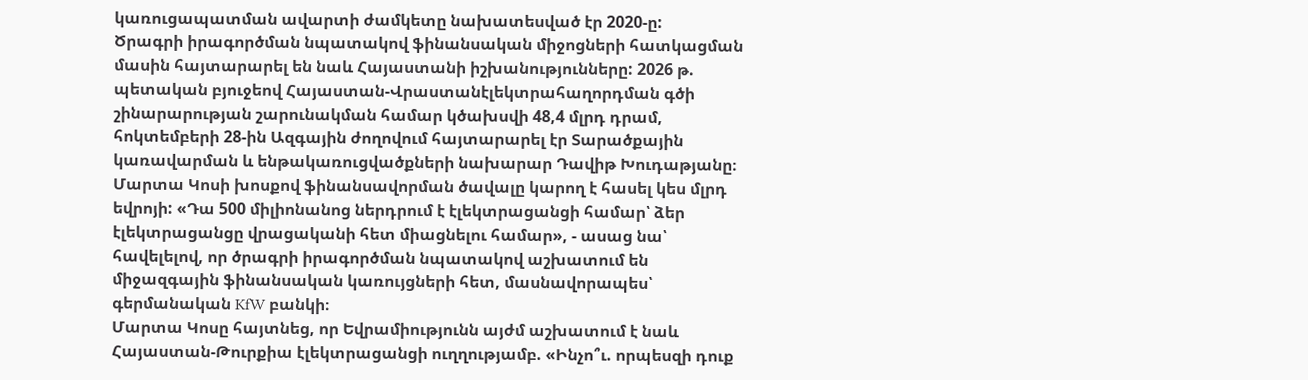կառուցապատման ավարտի ժամկետը նախատեսված էր 2020-ը:
Ծրագրի իրագործման նպատակով ֆինանսական միջոցների հատկացման մասին հայտարարել են նաև Հայաստանի իշխանությունները: 2026 թ. պետական բյուջեով Հայաստան-Վրաստանէլեկտրահաղորդման գծի շինարարության շարունակման համար կծախսվի 48,4 մլրդ դրամ, հոկտեմբերի 28-ին Ազգային ժողովում հայտարարել էր Տարածքային կառավարման և ենթակառուցվածքների նախարար Դավիթ Խուդաթյանը։
Մարտա Կոսի խոսքով ֆինանսավորման ծավալը կարող է հասել կես մլրդ եվրոյի: «Դա 500 միլիոնանոց ներդրում է էլեկտրացանցի համար՝ ձեր էլեկտրացանցը վրացականի հետ միացնելու համար», - ասաց նա՝ հավելելով, որ ծրագրի իրագործման նպատակով աշխատում են միջազգային ֆինանսական կառույցների հետ, մասնավորապես՝ գերմանական KfW բանկի։
Մարտա Կոսը հայտնեց, որ Եվրամիությունն այժմ աշխատում է նաև Հայաստան-Թուրքիա էլեկտրացանցի ուղղությամբ. «Ինչո՞ւ. որպեսզի դուք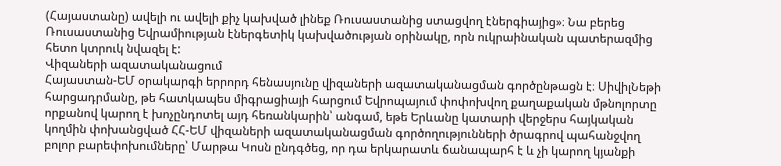(Հայաստանը) ավելի ու ավելի քիչ կախված լինեք Ռուսաստանից ստացվող էներգիայից»։ Նա բերեց Ռուսաստանից Եվրամիության էներգետիկ կախվածության օրինակը, որն ուկրաինական պատերազմից հետո կտրուկ նվազել է:
Վիզաների ազատականացում
Հայաստան-ԵՄ օրակարգի երրորդ հենասյունը վիզաների ազատականացման գործընթացն է։ ՍիվիլՆեթի հարցադրմանը, թե հատկապես միգրացիայի հարցում Եվրոպայում փոփոխվող քաղաքական մթնոլորտը որքանով կարող է խոչընդոտել այդ հեռանկարին՝ անգամ, եթե Երևանը կատարի վերջերս հայկական կողմին փոխանցված ՀՀ-ԵՄ վիզաների ազատականացման գործողությունների ծրագրով պահանջվող բոլոր բարեփոխումները՝ Մարթա Կոսն ընդգծեց, որ դա երկարատև ճանապարհ է և չի կարող կյանքի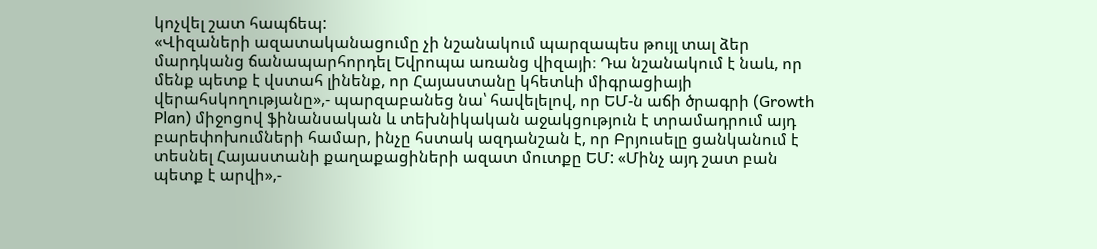կոչվել շատ հապճեպ:
«Վիզաների ազատականացումը չի նշանակում պարզապես թույլ տալ ձեր մարդկանց ճանապարհորդել Եվրոպա առանց վիզայի։ Դա նշանակում է նաև, որ մենք պետք է վստահ լինենք, որ Հայաստանը կհետևի միգրացիայի վերահսկողությանը»,- պարզաբանեց նա՝ հավելելով, որ ԵՄ-ն աճի ծրագրի (Growth Plan) միջոցով ֆինանսական և տեխնիկական աջակցություն է տրամադրում այդ բարեփոխումների համար, ինչը հստակ ազդանշան է, որ Բրյուսելը ցանկանում է տեսնել Հայաստանի քաղաքացիների ազատ մուտքը ԵՄ: «Մինչ այդ շատ բան պետք է արվի»,-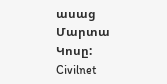ասաց Մարտա Կոսը:
Civilnet